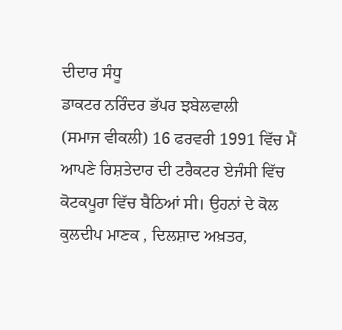ਦੀਦਾਰ ਸੰਧੂ
ਡਾਕਟਰ ਨਰਿੰਦਰ ਭੱਪਰ ਝਬੇਲਵਾਲੀ
(ਸਮਾਜ ਵੀਕਲੀ) 16 ਫਰਵਰੀ 1991 ਵਿੱਚ ਮੈਂ ਆਪਣੇ ਰਿਸ਼ਤੇਦਾਰ ਦੀ ਟਰੈਕਟਰ ਏਜੰਸੀ ਵਿੱਚ ਕੋਟਕਪੂਰਾ ਵਿੱਚ ਬੈਠਿਆਂ ਸੀ। ਉਹਨਾਂ ਦੇ ਕੋਲ ਕੁਲਦੀਪ ਮਾਣਕ , ਦਿਲਸ਼ਾਦ ਅਖ਼ਤਰ,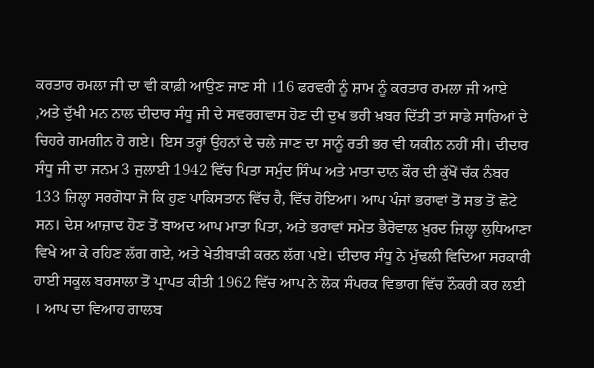ਕਰਤਾਰ ਰਮਲਾ ਜੀ ਦਾ ਵੀ ਕਾਫ਼ੀ ਆਉਣ ਜਾਣ ਸੀ ।16 ਫਰਵਰੀ ਨੂੰ ਸ਼ਾਮ ਨੂੰ ਕਰਤਾਰ ਰਮਲਾ ਜੀ ਆਏ ,ਅਤੇ ਦੁੱਖੀ ਮਨ ਨਾਲ ਦੀਦਾਰ ਸੰਧੂ ਜੀ ਦੇ ਸਵਰਗਵਾਸ ਹੋਣ ਦੀ ਦੁਖ ਭਰੀ ਖ਼ਬਰ ਦਿੱਤੀ ਤਾਂ ਸਾਡੇ ਸਾਰਿਆਂ ਦੇ ਚਿਹਰੇ ਗਮਗੀਨ ਹੋ ਗਏ। ਇਸ ਤਰ੍ਹਾਂ ਉਹਨਾਂ ਦੇ ਚਲੇ ਜਾਣ ਦਾ ਸਾਨੂੰ ਰਤੀ ਭਰ ਵੀ ਯਕੀਨ ਨਹੀਂ ਸੀ। ਦੀਦਾਰ ਸੰਧੂ ਜੀ ਦਾ ਜਨਮ 3 ਜੁਲਾਈ 1942 ਵਿੱਚ ਪਿਤਾ ਸਮੁੰਦ ਸਿੰਘ ਅਤੇ ਮਾਤਾ ਦਾਨ ਕੌਰ ਦੀ ਕੁੱਖੋਂ ਚੱਕ ਨੰਬਰ 133 ਜ਼ਿਲ੍ਹਾ ਸਰਗੋਧਾ ਜੋ ਕਿ ਹੁਣ ਪਾਕਿਸਤਾਨ ਵਿੱਚ ਹੈ, ਵਿੱਚ ਹੋਇਆ। ਆਪ ਪੰਜਾਂ ਭਰਾਵਾਂ ਤੋਂ ਸਭ ਤੋਂ ਛੋਟੇ ਸਨ। ਦੇਸ਼ ਆਜ਼ਾਦ ਹੋਣ ਤੋਂ ਬਾਅਦ ਆਪ ਮਾਤਾ ਪਿਤਾ, ਅਤੇ ਭਰਾਵਾਂ ਸਮੇਤ ਭੈਰੋਵਾਲ ਖ਼ੁਰਦ ਜ਼ਿਲ੍ਹਾ ਲੁਧਿਆਣਾ ਵਿਖੇ ਆ ਕੇ ਰਹਿਣ ਲੱਗ ਗਏ, ਅਤੇ ਖੇਤੀਬਾੜੀ ਕਰਨ ਲੱਗ ਪਏ। ਦੀਦਾਰ ਸੰਧੂ ਨੇ ਮੁੱਢਲੀ ਵਿਦਿਆ ਸਰਕਾਰੀ ਹਾਈ ਸਕੂਲ ਬਰਸਾਲਾ ਤੋਂ ਪ੍ਰਾਪਤ ਕੀਤੀ 1962 ਵਿੱਚ ਆਪ ਨੇ ਲੋਕ ਸੰਪਰਕ ਵਿਭਾਗ ਵਿੱਚ ਨੌਕਰੀ ਕਰ ਲਈ । ਆਪ ਦਾ ਵਿਆਹ ਗਾਲਬ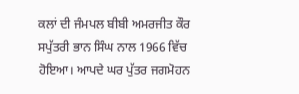ਕਲਾਂ ਦੀ ਜੰਮਪਲ ਬੀਬੀ ਅਮਰਜੀਤ ਕੌਰ ਸਪੁੱਤਰੀ ਭਾਨ ਸਿੰਘ ਨਾਲ 1966 ਵਿੱਚ ਹੋਇਆ। ਆਪਦੇ ਘਰ ਪੁੱਤਰ ਜਗਮੋਹਨ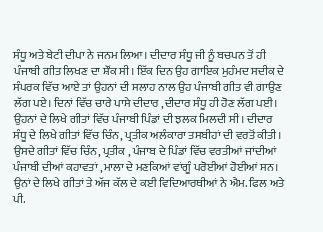ਸੰਧੂ ਅਤੇ ਬੇਟੀ ਦੀਪਾ ਨੇ ਜਨਮ ਲਿਆ। ਦੀਦਾਰ ਸੰਧੂ ਜੀ ਨੂੰ ਬਚਪਨ ਤੋਂ ਹੀ ਪੰਜਾਬੀ ਗੀਤ ਲਿਖਣ ਦਾ ਸ਼ੌਂਕ ਸੀ। ਇੱਕ ਦਿਨ ਉਹ ਗਾਇਕ ਮੁਹੰਮਦ ਸਦੀਕ ਦੇ ਸੰਪਰਕ ਵਿੱਚ ਆਏ ਤਾਂ ਉਹਨਾਂ ਦੀ ਸਲਾਹ ਨਾਲ ਉਹ ਪੰਜਾਬੀ ਗੀਤ ਵੀ ਗਾਉਣ ਲੱਗ ਪਏ। ਦਿਨਾਂ ਵਿੱਚ ਚਾਰੇ ਪਾਸੇ ਦੀਦਾਰ ,ਦੀਦਾਰ ਸੰਧੂ ਹੀ ਹੋਣ ਲੱਗ ਪਈ। ਉਹਨਾਂ ਦੇ ਲਿਖੇ ਗੀਤਾਂ ਵਿੱਚ ਪੰਜਾਬੀ ਪਿੰਡਾਂ ਦੀ ਝਲਕ ਮਿਲਦੀ ਸੀ। ਦੀਦਾਰ ਸੰਧੂ ਦੇ ਲਿਖੇ ਗੀਤਾਂ ਵਿੱਚ ਚਿੰਨ, ਪ੍ਰਤੀਕ ਅਲੰਕਾਰਾ ਤਸਬੀਹਾਂ ਦੀ ਵਰਤੋਂ ਕੀਤੀ। ਉਸਦੇ ਗੀਤਾਂ ਵਿੱਚ ਚਿੰਨ, ਪ੍ਰਤੀਕ , ਪੰਜਾਬ ਦੇ ਪਿੰਡਾਂ ਵਿੱਚ ਵਰਤੀਆਂ ਜਾਂਦੀਆਂ ਪੰਜਾਬੀ ਦੀਆਂ ਕਹਾਵਤਾਂ ,ਮਾਲਾ ਦੇ ਮਣਕਿਆਂ ਵਾਂਗੂੰ ਪਰੋਈਆਂ ਹੋਈਆਂ ਸਨ। ਉਨਾਂ ਦੇ ਲਿਖੇ ਗੀਤਾਂ ਤੇ ਅੱਜ ਕੱਲ ਦੇ ਕਈ ਵਿਦਿਆਰਥੀਆਂ ਨੇ ਐਮ. ਫਿਲ ਅਤੇ ਪੀ.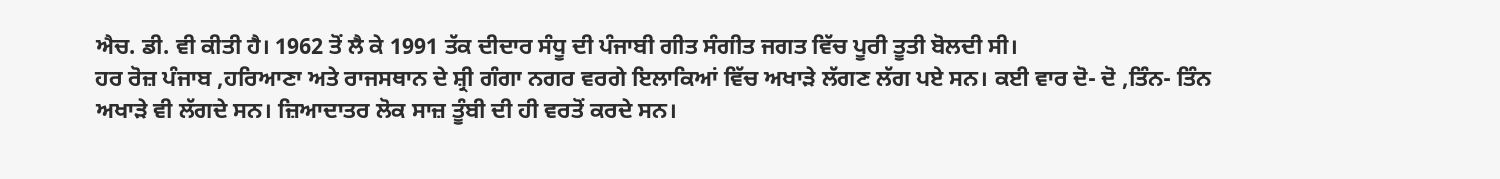ਐਚ. ਡੀ. ਵੀ ਕੀਤੀ ਹੈ। 1962 ਤੋਂ ਲੈ ਕੇ 1991 ਤੱਕ ਦੀਦਾਰ ਸੰਧੂ ਦੀ ਪੰਜਾਬੀ ਗੀਤ ਸੰਗੀਤ ਜਗਤ ਵਿੱਚ ਪੂਰੀ ਤੂਤੀ ਬੋਲਦੀ ਸੀ।
ਹਰ ਰੋਜ਼ ਪੰਜਾਬ ,ਹਰਿਆਣਾ ਅਤੇ ਰਾਜਸਥਾਨ ਦੇ ਸ਼੍ਰੀ ਗੰਗਾ ਨਗਰ ਵਰਗੇ ਇਲਾਕਿਆਂ ਵਿੱਚ ਅਖਾੜੇ ਲੱਗਣ ਲੱਗ ਪਏ ਸਨ। ਕਈ ਵਾਰ ਦੋ- ਦੋ ,ਤਿੰਨ- ਤਿੰਨ ਅਖਾੜੇ ਵੀ ਲੱਗਦੇ ਸਨ। ਜ਼ਿਆਦਾਤਰ ਲੋਕ ਸਾਜ਼ ਤੂੰਬੀ ਦੀ ਹੀ ਵਰਤੋਂ ਕਰਦੇ ਸਨ।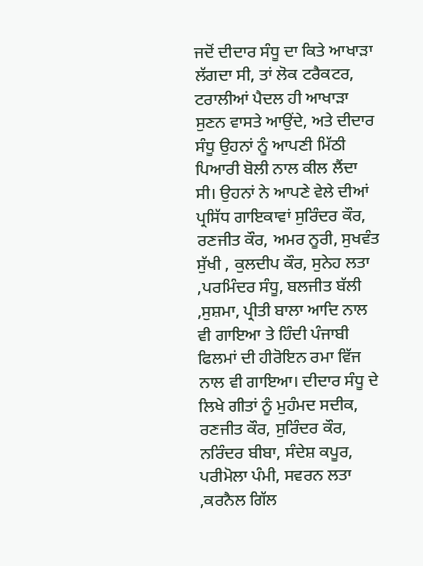ਜਦੋਂ ਦੀਦਾਰ ਸੰਧੂ ਦਾ ਕਿਤੇ ਆਖਾੜਾ ਲੱਗਦਾ ਸੀ, ਤਾਂ ਲੋਕ ਟਰੈਕਟਰ, ਟਰਾਲੀਆਂ ਪੈਦਲ ਹੀ ਆਖਾੜਾ ਸੁਣਨ ਵਾਸਤੇ ਆਉਂਦੇ, ਅਤੇ ਦੀਦਾਰ ਸੰਧੂ ਉਹਨਾਂ ਨੂੰ ਆਪਣੀ ਮਿੱਠੀ ਪਿਆਰੀ ਬੋਲੀ ਨਾਲ ਕੀਲ ਲੈਂਦਾ ਸੀ। ਉਹਨਾਂ ਨੇ ਆਪਣੇ ਵੇਲੇ ਦੀਆਂ ਪ੍ਰਸਿੱਧ ਗਾਇਕਾਵਾਂ ਸੁਰਿੰਦਰ ਕੌਰ, ਰਣਜੀਤ ਕੌਰ, ਅਮਰ ਨੂਰੀ, ਸੁਖਵੰਤ ਸੁੱਖੀ , ਕੁਲਦੀਪ ਕੌਰ, ਸੁਨੇਹ ਲਤਾ ,ਪਰਮਿੰਦਰ ਸੰਧੂ, ਬਲਜੀਤ ਬੱਲੀ ,ਸੁਸ਼ਮਾ, ਪ੍ਰੀਤੀ ਬਾਲਾ ਆਦਿ ਨਾਲ ਵੀ ਗਾਇਆ ਤੇ ਹਿੰਦੀ ਪੰਜਾਬੀ ਫਿਲਮਾਂ ਦੀ ਹੀਰੋਇਨ ਰਮਾ ਵਿੱਜ ਨਾਲ ਵੀ ਗਾਇਆ। ਦੀਦਾਰ ਸੰਧੂ ਦੇ ਲਿਖੇ ਗੀਤਾਂ ਨੂੰ ਮੁਹੰਮਦ ਸਦੀਕ, ਰਣਜੀਤ ਕੌਰ, ਸੁਰਿੰਦਰ ਕੌਰ, ਨਰਿੰਦਰ ਬੀਬਾ, ਸੰਦੇਸ਼ ਕਪੂਰ, ਪਰੀਮੋਲਾ ਪੰਮੀ, ਸਵਰਨ ਲਤਾ ,ਕਰਨੈਲ ਗਿੱਲ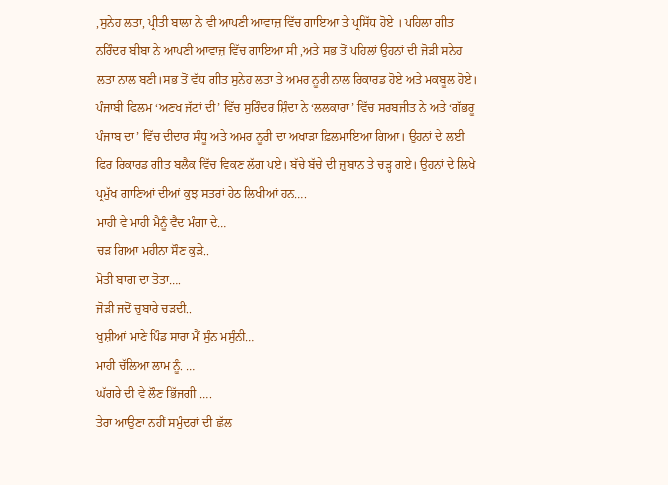,ਸੁਨੇਹ ਲਤਾ, ਪ੍ਰੀਤੀ ਬਾਲਾ ਨੇ ਵੀ ਆਪਣੀ ਆਵਾਜ਼ ਵਿੱਚ ਗਾਇਆ ਤੇ ਪ੍ਰਸਿੱਧ ਹੋਏ । ਪਹਿਲਾ ਗੀਤ ਨਰਿੰਦਰ ਬੀਬਾ ਨੇ ਆਪਣੀ ਆਵਾਜ਼ ਵਿੱਚ ਗਾਇਆ ਸੀ ,ਅਤੇ ਸਭ ਤੋਂ ਪਹਿਲਾਂ ਉਹਨਾਂ ਦੀ ਜੋੜੀ ਸਨੇਹ ਲਤਾ ਨਾਲ ਬਣੀ।ਸਭ ਤੋਂ ਵੱਧ ਗੀਤ ਸੁਨੇਹ ਲਤਾ ਤੇ ਅਮਰ ਨੂਰੀ ਨਾਲ ਰਿਕਾਰਡ ਹੋਏ ਅਤੇ ਮਕਬੂਲ ਹੋਏ। ਪੰਜਾਬੀ ਫਿਲਮ ‘ਅਣਖ ਜੱਟਾਂ ਦੀ’ ਵਿੱਚ ਸੁਰਿੰਦਰ ਸ਼ਿੰਦਾ ਨੇ ‘ਲਲਕਾਰਾ’ ਵਿੱਚ ਸਰਬਜੀਤ ਨੇ ਅਤੇ ‘ਗੱਭਰੂ ਪੰਜਾਬ ਦਾ’ ਵਿੱਚ ਦੀਦਾਰ ਸੰਧੂ ਅਤੇ ਅਮਰ ਨੂਰੀ ਦਾ ਅਖਾੜਾ ਫ਼ਿਲਮਾਇਆ ਗਿਆ। ਉਹਨਾਂ ਦੇ ਲਈ ਫਿਰ ਰਿਕਾਰਡ ਗੀਤ ਬਲੈਕ ਵਿੱਚ ਵਿਕਣ ਲੱਗ ਪਏ। ਬੱਚੇ ਬੱਚੇ ਦੀ ਜ਼ੁਬਾਨ ਤੇ ਚੜ੍ਹ ਗਏ। ਉਹਨਾਂ ਦੇ ਲਿਖੇ ਪ੍ਰਮੁੱਖ ਗਾਣਿਆਂ ਦੀਆਂ ਕੁਝ ਸਤਰਾਂ ਹੇਠ ਲਿਖੀਆਂ ਹਨ….
ਮਾਹੀ ਵੇ ਮਾਹੀ ਮੈਨੂੰ ਵੈਦ ਮੰਗਾ ਦੇ…
ਚੜ ਗਿਆ ਮਹੀਨਾ ਸੌਣ ਕੁੜੇ..
ਮੋਤੀ ਬਾਗ ਦਾ ਤੋਤਾ….
ਜੋੜੀ ਜਦੋਂ ਚੁਬਾਰੇ ਚੜਦੀ..
ਖੁਸ਼ੀਆਂ ਮਾਣੇ ਪਿੰਡ ਸਾਰਾ ਮੈਂ ਸੁੰਨ ਮਸੁੰਨੀ…
ਮਾਹੀ ਚੱਲਿਆ ਲਾਮ ਨੂੰ. …
ਘੱਗਰੇ ਦੀ ਵੇ ਲੌਣ ਭਿੱਜਗੀ ….
ਤੇਰਾ ਆਉਣਾ ਨਹੀਂ ਸਮੁੰਦਰਾਂ ਦੀ ਛੱਲ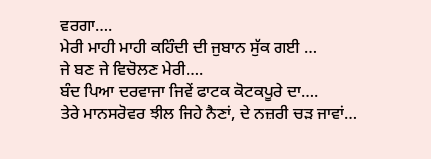ਵਰਗਾ….
ਮੇਰੀ ਮਾਹੀ ਮਾਹੀ ਕਹਿੰਦੀ ਦੀ ਜੁਬਾਨ ਸੁੱਕ ਗਈ …
ਜੇ ਬਣ ਜੇ ਵਿਚੋਲਣ ਮੇਰੀ….
ਬੰਦ ਪਿਆ ਦਰਵਾਜਾ ਜਿਵੇਂ ਫਾਟਕ ਕੋਟਕਪੂਰੇ ਦਾ….
ਤੇਰੇ ਮਾਨਸਰੋਵਰ ਝੀਲ ਜਿਹੇ ਨੈਣਾਂ, ਦੇ ਨਜ਼ਰੀ ਚੜ ਜਾਵਾਂ…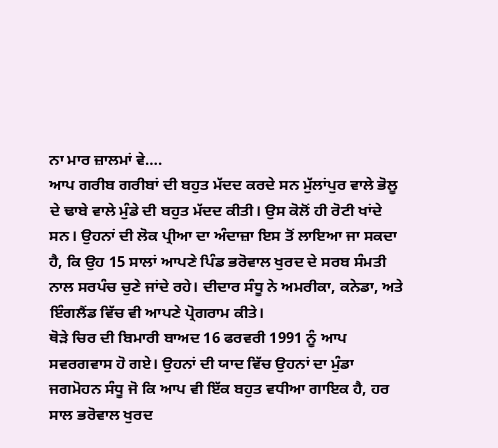ਨਾ ਮਾਰ ਜ਼ਾਲਮਾਂ ਵੇ….
ਆਪ ਗਰੀਬ ਗਰੀਬਾਂ ਦੀ ਬਹੁਤ ਮੱਦਦ ਕਰਦੇ ਸਨ ਮੁੱਲਾਂਪੁਰ ਵਾਲੇ ਭੋਲੂ ਦੇ ਢਾਬੇ ਵਾਲੇ ਮੁੰਡੇ ਦੀ ਬਹੁਤ ਮੱਦਦ ਕੀਤੀ। ਉਸ ਕੋਲੋਂ ਹੀ ਰੋਟੀ ਖਾਂਦੇ ਸਨ। ਉਹਨਾਂ ਦੀ ਲੋਕ ਪ੍ਰੀਆ ਦਾ ਅੰਦਾਜ਼ਾ ਇਸ ਤੋਂ ਲਾਇਆ ਜਾ ਸਕਦਾ ਹੈ, ਕਿ ਉਹ 15 ਸਾਲਾਂ ਆਪਣੇ ਪਿੰਡ ਭਰੋਵਾਲ ਖੁਰਦ ਦੇ ਸਰਬ ਸੰਮਤੀ ਨਾਲ ਸਰਪੰਚ ਚੁਣੇ ਜਾਂਦੇ ਰਹੇ। ਦੀਦਾਰ ਸੰਧੂ ਨੇ ਅਮਰੀਕਾ, ਕਨੇਡਾ, ਅਤੇ ਇੰਗਲੈਂਡ ਵਿੱਚ ਵੀ ਆਪਣੇ ਪ੍ਰੋਗਰਾਮ ਕੀਤੇ।
ਥੋੜੇ ਚਿਰ ਦੀ ਬਿਮਾਰੀ ਬਾਅਦ 16 ਫਰਵਰੀ 1991 ਨੂੰ ਆਪ ਸਵਰਗਵਾਸ ਹੋ ਗਏ। ਉਹਨਾਂ ਦੀ ਯਾਦ ਵਿੱਚ ਉਹਨਾਂ ਦਾ ਮੁੰਡਾ ਜਗਮੋਹਨ ਸੰਧੂ ਜੋ ਕਿ ਆਪ ਵੀ ਇੱਕ ਬਹੁਤ ਵਧੀਆ ਗਾਇਕ ਹੈ, ਹਰ ਸਾਲ ਭਰੋਵਾਲ ਖੁਰਦ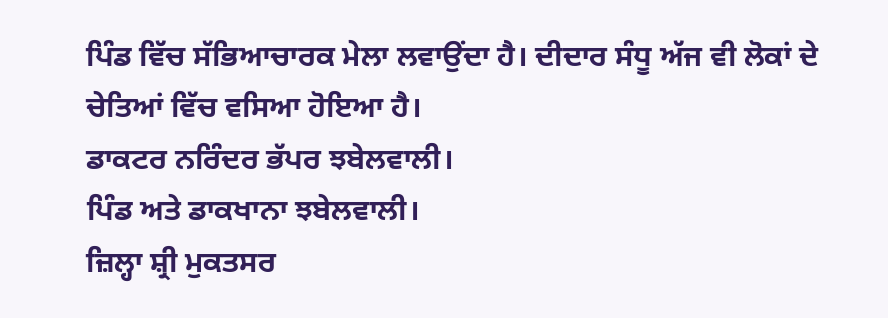ਪਿੰਡ ਵਿੱਚ ਸੱਭਿਆਚਾਰਕ ਮੇਲਾ ਲਵਾਉਂਦਾ ਹੈ। ਦੀਦਾਰ ਸੰਧੂ ਅੱਜ ਵੀ ਲੋਕਾਂ ਦੇ ਚੇਤਿਆਂ ਵਿੱਚ ਵਸਿਆ ਹੋਇਆ ਹੈ।
ਡਾਕਟਰ ਨਰਿੰਦਰ ਭੱਪਰ ਝਬੇਲਵਾਲੀ।
ਪਿੰਡ ਅਤੇ ਡਾਕਖਾਨਾ ਝਬੇਲਵਾਲੀ।
ਜ਼ਿਲ੍ਹਾ ਸ਼੍ਰੀ ਮੁਕਤਸਰ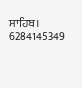ਸਾਹਿਬ।
6284145349